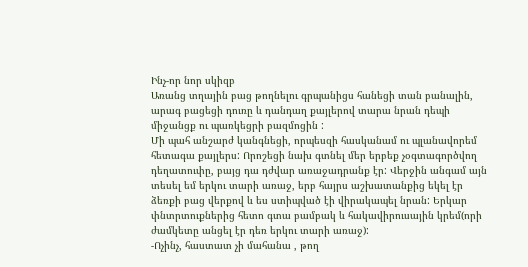Ինչ-որ նոր սկիզբ
Առանց տղային բաց թողնելու գրպանիցս հանեցի տան բանալին, արագ բացեցի դուռը և դանդաղ քայլերով տարա նրան դեպի միջանցք ու պառկեցրի բազմոցին :
Մի պահ անշարժ կանգնեցի, որպեսզի հասկանամ ու պլանավորեմ հետագա քայլերս: Որոշեցի նախ գտնել մեր երբեք չօգտագործվող դեղատուփը, բայց դա դժվար առաջադրանք էր: Վերջին անգամ այն տեսել եմ երկու տարի առաջ, երբ հայրս աշխատանքից եկել էր ձեռքի բաց վերքով և ես ստիպված էի վիրակապել նրան: Երկար փնտրտուքներից հետո գտա բամբակ և հակավիրուսային կրեմ(որի ժամկետը անցել էր դեռ երկու տարի առաջ):
-Ոչինչ, հաստատ չի մահանա , թող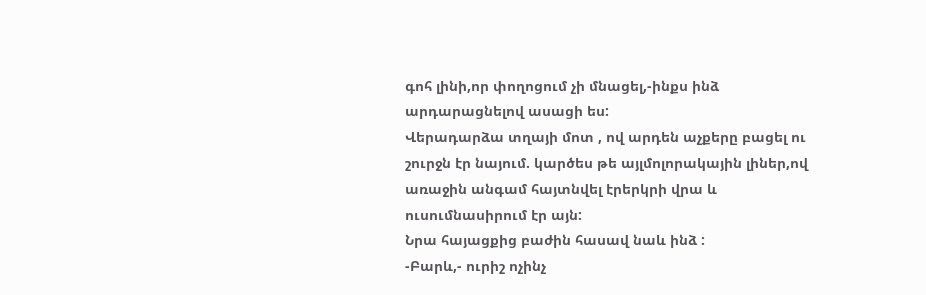գոհ լինի,որ փողոցում չի մնացել,-ինքս ինձ արդարացնելով ասացի ես:
Վերադարձա տղայի մոտ , ով արդեն աչքերը բացել ու շուրջն էր նայում. կարծես թե այլմոլորակային լիներ,ով առաջին անգամ հայտնվել էրերկրի վրա և ուսումնասիրում էր այն:
Նրա հայացքից բաժին հասավ նաև ինձ :
-Բարև,- ուրիշ ոչինչ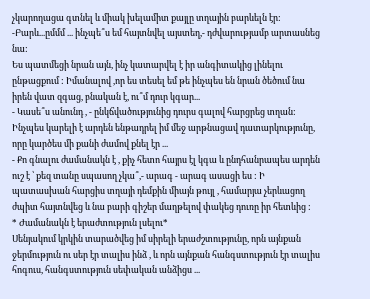չկարողացա գտնել և միակ խելամիտ քայլը տղային բարևելն էր:
-Բարև...ըմմմ ... ինչպե՞ս եմ հայտնվել այստեղ,- դժվարությամբ արտասնեց նա:
Ես պատմեցի նրան այն, ինչ կատարվել է իր անգիտակից լինելու ընթացքում : Իմանալով ,որ ես տեսել եմ թե ինչպես են նրան ծեծում նա իրեն վատ զգաց, բնական է, ու՞մ դուր կգար...
- Կասե՞ս անունդ , - ընկճվածությունից դուրս գալով հարցրեց տղան: Ինչպես կարելի է արդեն ենթադրել իմ մեջ արթնացավ դատարկությունը, որը կարծես մի քանի ժամով քնել էր ...
- Քո գնալու ժամանակն է , քիչ հետո հայրս էլ կգա և ընդհանրապես արդեն ուշ է ՝ քեզ տանը սպասող չկա՞,- արագ - արագ ասացի ես : Ի պատասխան հարցիս տղայի դեմքին միայն թույլ , համարյա չերևացող ժպիտ հայտնվեց և նա բարի գիշեր մաղթելով փակեց դուռը իր հետևից :
* Ժամանակն է երաժտություն լսելու*
Սենյակում կրկին տարածվեց իմ սիրելի երաժշտությունը, որն այնքան ջերմություն ու սեր էր տալիս ինձ , և որն այնքան հանգստություն էր տալիս հոգուս, հանգստություն սեփական անձիցս ...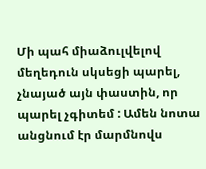Մի պահ միաձուլվելով մեղեդուն սկսեցի պարել, չնայած այն փաստին, որ պարել չգիտեմ : Ամեն նոտա անցնում էր մարմնովս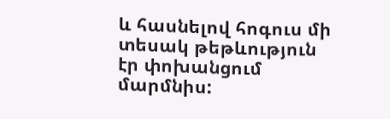և հասնելով հոգուս մի տեսակ թեթևություն էր փոխանցում մարմնիս: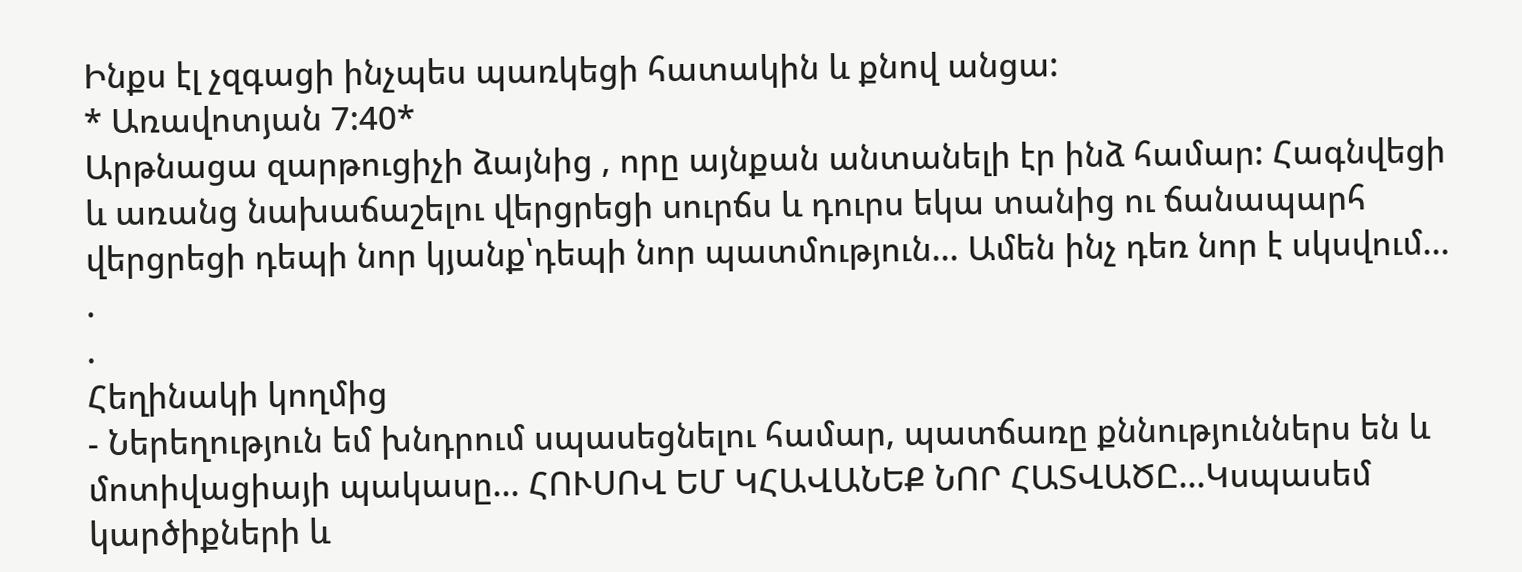Ինքս էլ չզգացի ինչպես պառկեցի հատակին և քնով անցա:
* Առավոտյան 7:40*
Արթնացա զարթուցիչի ձայնից , որը այնքան անտանելի էր ինձ համար: Հագնվեցի և առանց նախաճաշելու վերցրեցի սուրճս և դուրս եկա տանից ու ճանապարհ վերցրեցի դեպի նոր կյանք՝դեպի նոր պատմություն... Ամեն ինչ դեռ նոր է սկսվում...
.
.
Հեղինակի կողմից
- Ներեղություն եմ խնդրում սպասեցնելու համար, պատճառը քննություններս են և մոտիվացիայի պակասը... ՀՈՒՍՈՎ ԵՄ ԿՀԱՎԱՆԵՔ ՆՈՐ ՀԱՏՎԱԾԸ...Կսպասեմ կարծիքների և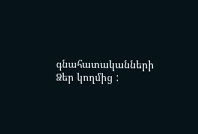գնահատականների Ձեր կողմից :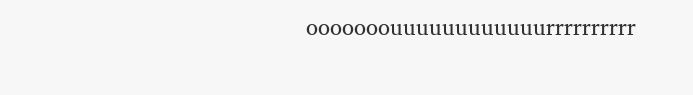ooooooouuuuuuuuuuuurrrrrrrrrr